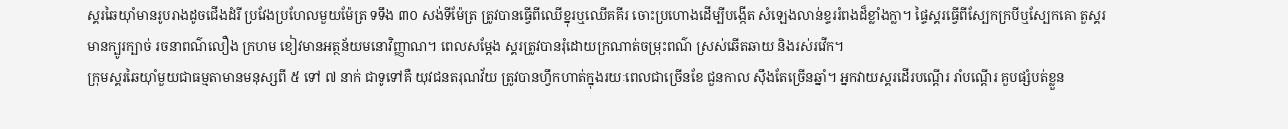ស្គរឆៃយ៉ាំមានរូបរាងដូចជើងដំរី ប្រវែងប្រហែលមួយម៉ែត្រ ទទឹង ៣០ សង់ទីម៉ែត្រ ត្រូវបានធ្វើពីឈើខ្នុរឬឈើគគីរ ចោះប្រហោងដើម្បីបង្កើត សំឡេងលាន់ខ្ទររំពងដ៏ខ្លាំងក្លា។ ផ្ទៃស្គរធ្វើពីស្បែកក្របីឬស្បែកគោ តួស្គរមានក្បូរក្បាច់ រចនាពណ៌លឿង ក្រហម ខៀវមានអត្ថន័យមនោវិញ្ញាណ។ ពេលសម្តែង ស្គរត្រូវបានរុំដោយក្រណាត់ចម្រុះពណ៌ ស្រស់ឆើតឆាយ និងរស់រវើក។
ក្រុមស្គរឆៃយ៉ាំមួយជាធម្មតាមានមនុស្សពី ៥ ទៅ ៧ នាក់ ជាទូទៅគឺ យុវជនតរុណវ័យ ត្រូវបានហ្វឹកហាត់ក្នុងរយៈពេលជាច្រើនខែ ជួនកាល ស៊ឹងតែច្រើនឆ្នាំ។ អ្នកវាយស្គរដើរបណ្តើរ រាំបណ្តើរ គួបផ្សំបត់ខ្លួន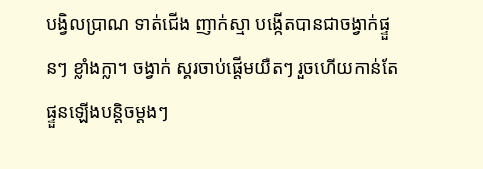បង្វិលប្រាណ ទាត់ជើង ញាក់ស្មា បង្កើតបានជាចង្វាក់ផ្ទួនៗ ខ្លាំងក្លា។ ចង្វាក់ ស្គរចាប់ផ្តើមយឺតៗ រួចហើយកាន់តែផ្ទួនឡើងបន្តិចម្តងៗ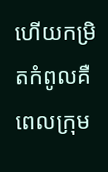ហើយកម្រិតកំពូលគឺពេលក្រុម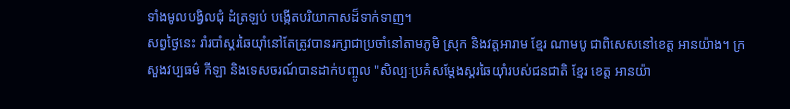ទាំងមូលបង្វិលជុំ ដំត្រឡប់ បង្កើតបរិយាកាសដ៏ទាក់ទាញ។
សព្វថ្ងៃនេះ រាំរបាំស្គរឆៃយ៉ាំនៅតែត្រូវបានរក្សាជាប្រចាំនៅតាមភូមិ ស្រុក និងវត្តអារាម ខ្មែរ ណាមបូ ជាពិសេសនៅខេត្ត អានយ៉ាង។ ក្រសួងវប្បធម៌ កីឡា និងទេសចរណ៍បានដាក់បញ្ចូល "សិល្បៈប្រគំសម្តែងស្គរឆៃយ៉ាំរបស់ជនជាតិ ខ្មែរ ខេត្ត អានយ៉ា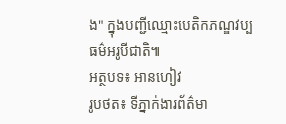ង" ក្នុងបញ្ជីឈ្មោះបេតិកភណ្ឌវប្បធម៌អរូបីជាតិ៕
អត្ថបទ៖ អានហៀវ
រូបថត៖ ទីភ្នាក់ងារព័ត៌មា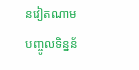នវៀតណាម
បញ្ចូលទិន្នន័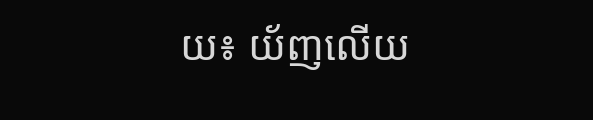យ៖ យ័ញលើយ